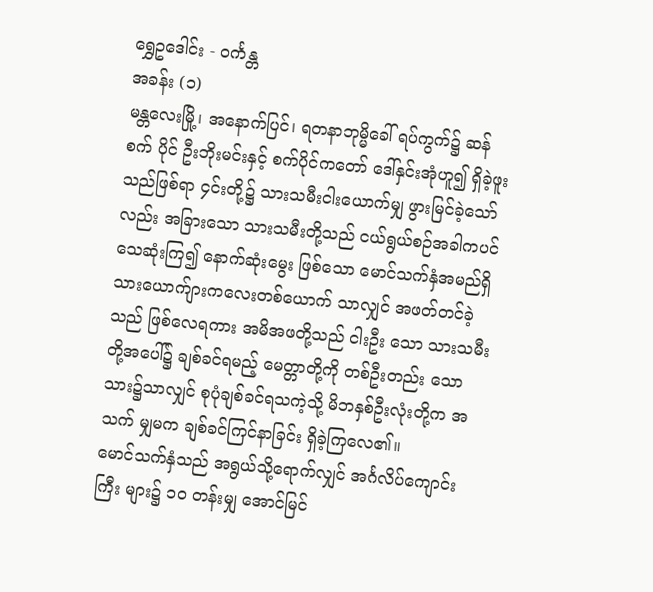ရွှေဥဒေါင်း - ဝင်္ကန္တ
အခန်း (၁)
မန္တလေးမြို့၊ အနောက်ပြင်၊ ရတနာဘုမ္မိခေါ် ရပ်ကွက်၌ ဆန်စက် ပိုင် ဦးဘိုးမင်းနှင့် စက်ပိုင်ကတော် ဒေါ်နှင်းအုံဟူ၍ ရှိခဲ့ဖူးသည်ဖြစ်ရာ ၄င်းတို့၌ သားသမီးငါးယောက်မျှ ဖွားမြင်ခဲ့သော်လည်း အခြားသော သားသမီးတို့သည် ငယ်ရွယ်စဉ်အခါကပင် သေဆုံးကြ၍ နောက်ဆုံးမွေး ဖြစ်သော မောင်သက်နှံအမည်ရှိ သားယောက်ျားကလေးတစ်ယောက် သာလျှင် အဖတ်တင်ခဲ့သည် ဖြစ်လေရကား အမိအဖတို့သည် ငါးဦး သော သားသမီးတို့အပေါ်၌ ချစ်ခင်ရမည့် မေတ္တာတို့ကို တစ်ဦးတည်း သော သား၌သာလျှင် စုပုံချစ်ခင်ရသကဲ့သို့ မိဘနှစ်ဦးလုံးတို့က အသက် မျှမက ချစ်ခင်ကြင်နာခြင်း ရှိခဲ့ကြလေ၏။
မောင်သက်နှံသည် အရွယ်သို့ရောက်လျှင် အင်္ဂလိပ်ကျောင်းကြီး များ၌ ၁ဝ တန်းမျှ အောင်မြင်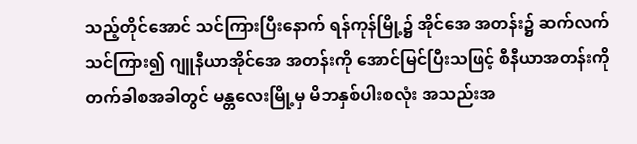သည့်တိုင်အောင် သင်ကြားပြီးနောက် ရန်ကုန်မြို့၌ အိုင်အေ အတန်း၌ ဆက်လက်သင်ကြား၍ ဂျူနီယာအိုင်အေ အတန်းကို အောင်မြင်ပြီးသဖြင့် စီနီယာအတန်းကို တက်ခါစအခါတွင် မန္တလေးမြို့မှ မိဘနှစ်ပါးစလုံး အသည်းအ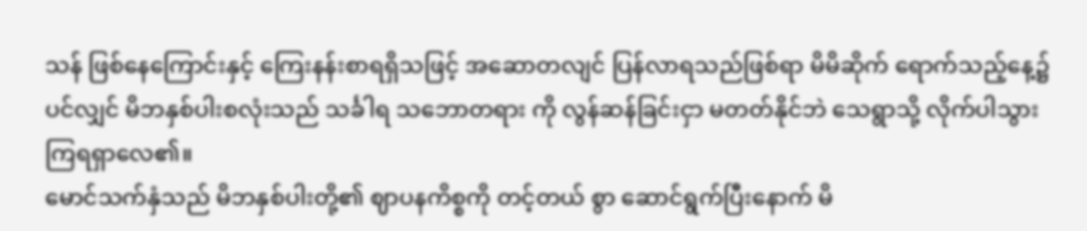သန် ဖြစ်နေကြောင်းနှင့် ကြေးနန်းစာရရှိသဖြင့် အဆောတလျင် ပြန်လာရသည်ဖြစ်ရာ မိမိဆိုက် ရောက်သည့်နေ့၌ပင်လျှင် မိဘနှစ်ပါးစလုံးသည် သင်္ခါရ သဘောတရား ကို လွန်ဆန်ခြင်းငှာ မတတ်နိုင်ဘဲ သေရွာသို့ လိုက်ပါသွားကြရရှာလေ၏။
မောင်သက်နှံသည် မိဘနှစ်ပါးတို့၏ ဈာပနကိစ္စကို တင့်တယ် စွာ ဆောင်ရွက်ပြီးနောက် မိ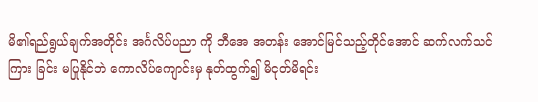မိ၏ရည်ရွယ်ချက်အတိုင်း အင်္ဂလိပ်ပညာ ကို ဘီအေ အတန်း အောင်မြင်သည့်တိုင်အောင် ဆက်လက်သင်ကြား ခြင်း မပြုနိုင်ဘဲ ကောလိပ်ကျောင်းမှ နုတ်ထွက်၍ မိငုတ်မိရင်း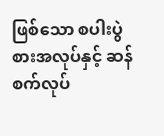ဖြစ်သော စပါးပွဲစားအလုပ်နှင့် ဆန်စက်လုပ်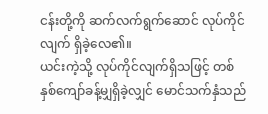ငန်းတို့ကို ဆက်လက်ရွက်ဆောင် လုပ်ကိုင်လျက် ရှိခဲ့လေ၏။
ယင်းကဲ့သို့ လုပ်ကိုင်လျက်ရှိသဖြင့် တစ်နှစ်ကျော်ခန့်မျှရှိခဲ့လျှင် မောင်သက်နှံသည်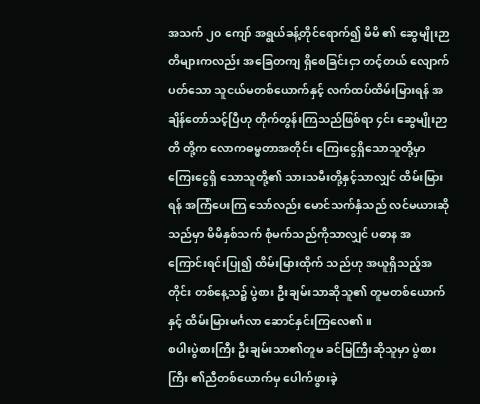အသက် ၂၀ ကျော် အရွယ်ခန့်တိုင်ရောက်၍ မိမိ ၏ ဆွေမျိုးဉာတိများကလည်း အခြေတကျ ရှိစေခြင်းငှာ တင့်တယ် လျောက်ပတ်သော သူငယ်မတစ်ယောက်နှင့် လက်ထပ်ထိမ်းမြားရန် အချိန်တော်သင့်ပြီဟု တိုက်တွန်းကြသည်ဖြစ်ရာ ၄င်း ဆွေမျိုးဉာတိ တို့က လောကဓမ္မတာအတိုင်း ကြေးငွေရှိသောသူတို့မှာ ကြေးငွေရှိ သောသူတို့၏ သားသမီးတို့နှင့်သာလျှင် ထိမ်းမြားရန် အကြံပေးကြ သော်လည်း မောင်သက်နှံသည် လင်မယားဆိုသည်မှာ မိမိနှစ်သက် စုံမက်သည်ကိုသာလျှင် ပဓာန အကြောင်းရင်းပြု၍ ထိမ်းမြားထိုက် သည်ဟု အယူရှိသည့်အတိုင်း တစ်နေ့သ၌ ပွဲစား ဦးချမ်းသာဆိုသူ၏ တူမတစ်ယောက်နှင့် ထိမ်းမြားမင်္ဂလာ ဆောင်နှင်းကြလေ၏။
စပါးပွဲစားကြီး ဦးချမ်းသာ၏တူမ ခင်မြကြီးဆိုသူမှာ ပွဲစားကြီး ၏ညီတစ်ယောက်မှ ပေါက်ဖွားခဲ့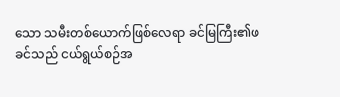သော သမီးတစ်ယောက်ဖြစ်လေရာ ခင်မြကြီး၏ဖခင်သည် ငယ်ရွယ်စဉ်အ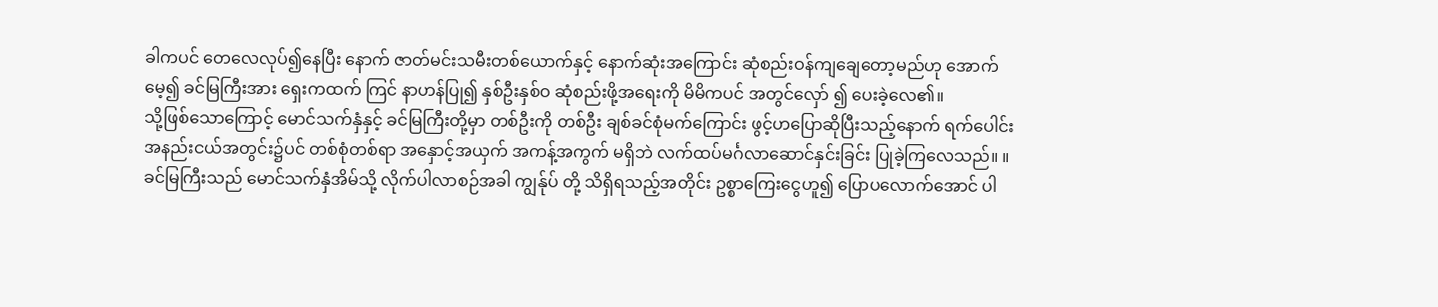ခါကပင် တေလေလုပ်၍နေပြီး နောက် ဇာတ်မင်းသမီးတစ်ယောက်နှင့် နောက်ဆုံးအကြောင်း ဆုံစည်းဝန်ကျချေတော့မည်ဟု အောက်မေ့၍ ခင်မြကြီးအား ရှေးကထက် ကြင် နာဟန်ပြု၍ နှစ်ဦးနှစ်ဝ ဆုံစည်းဖို့အရေးကို မိမိကပင် အတွင်လှော် ၍ ပေးခဲ့လေ၏။
သို့ဖြစ်သောကြောင့် မောင်သက်နှံနှင့် ခင်မြကြီးတို့မှာ တစ်ဦးကို တစ်ဦး ချစ်ခင်စုံမက်ကြောင်း ဖွင့်ဟပြောဆိုပြီးသည့်နောက် ရက်ပေါင်း အနည်းငယ်အတွင်း၌ပင် တစ်စုံတစ်ရာ အနှောင့်အယှက် အကန့်အကွက် မရှိဘဲ လက်ထပ်မင်္ဂလာဆောင်နှင်းခြင်း ပြုခဲ့ကြလေသည်။ ။
ခင်မြကြီးသည် မောင်သက်နှံအိမ်သို့ လိုက်ပါလာစဉ်အခါ ကျွန်ုပ် တို့ သိရှိရသည့်အတိုင်း ဥစ္စာကြေးငွေဟူ၍ ပြောပလောက်အောင် ပါ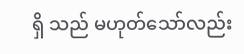ရှိ သည် မဟုတ်သော်လည်း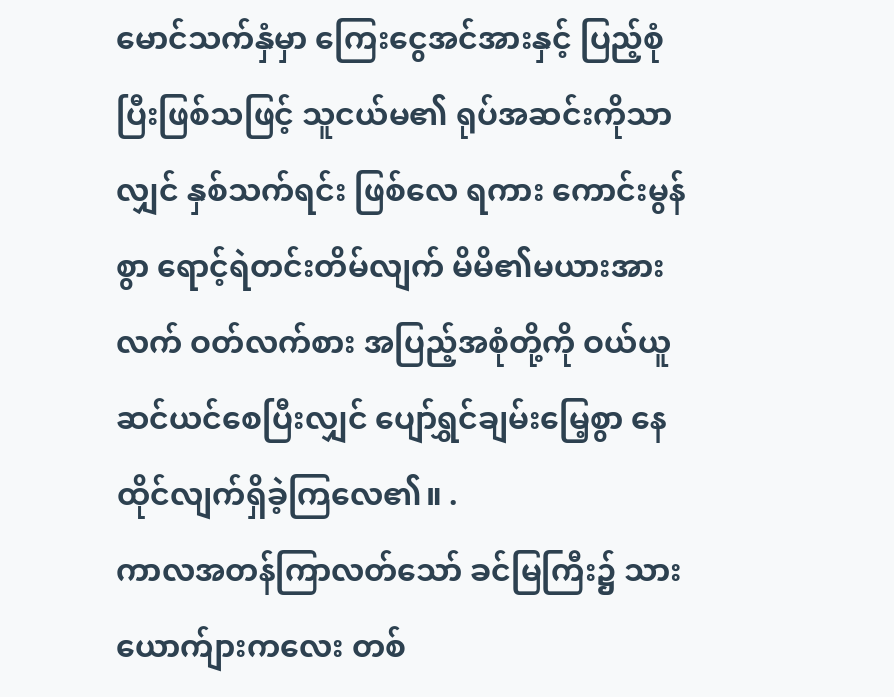မောင်သက်နှံမှာ ကြေးငွေအင်အားနှင့် ပြည့်စုံ ပြီးဖြစ်သဖြင့် သူငယ်မ၏ ရုပ်အဆင်းကိုသာလျှင် နှစ်သက်ရင်း ဖြစ်လေ ရကား ကောင်းမွန်စွာ ရောင့်ရဲတင်းတိမ်လျက် မိမိ၏မယားအား လက် ဝတ်လက်စား အပြည့်အစုံတို့ကို ဝယ်ယူဆင်ယင်စေပြီးလျှင် ပျော်ရွှင်ချမ်းမြေ့စွာ နေထိုင်လျက်ရှိခဲ့ကြလေ၏။ .
ကာလအတန်ကြာလတ်သော် ခင်မြကြီး၌ သားယောက်ျားကလေး တစ်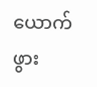ယောက် ဖွား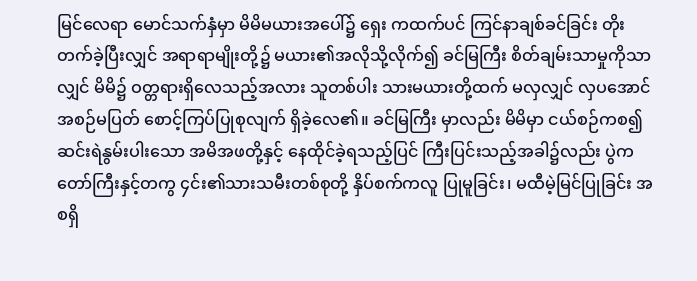မြင်လေရာ မောင်သက်နှံမှာ မိမိမယားအပေါ်၌ ရှေး ကထက်ပင် ကြင်နာချစ်ခင်ခြင်း တိုးတက်ခဲ့ပြီးလျှင် အရာရာမျိုးတို့၌ မယား၏အလိုသို့လိုက်၍ ခင်မြကြီး စိတ်ချမ်းသာမှုကိုသာလျှင် မိမိ၌ ဝတ္တရားရှိလေသည့်အလား သူတစ်ပါး သားမယားတို့ထက် မလှလျှင် လှပအောင် အစဉ်မပြတ် စောင့်ကြပ်ပြုစုလျက် ရှိခဲ့လေ၏။ ခင်မြကြီး မှာလည်း မိမိမှာ ငယ်စဉ်ကစ၍ ဆင်းရဲနွမ်းပါးသော အမိအဖတို့နှင့် နေထိုင်ခဲ့ရသည့်ပြင် ကြီးပြင်းသည့်အခါ၌လည်း ပွဲကတော်ကြီးနှင့်တကွ ၄င်း၏သားသမီးတစ်စုတို့ နှိပ်စက်ကလူ ပြုမူခြင်း၊ မထီမဲ့မြင်ပြုခြင်း အစရှိ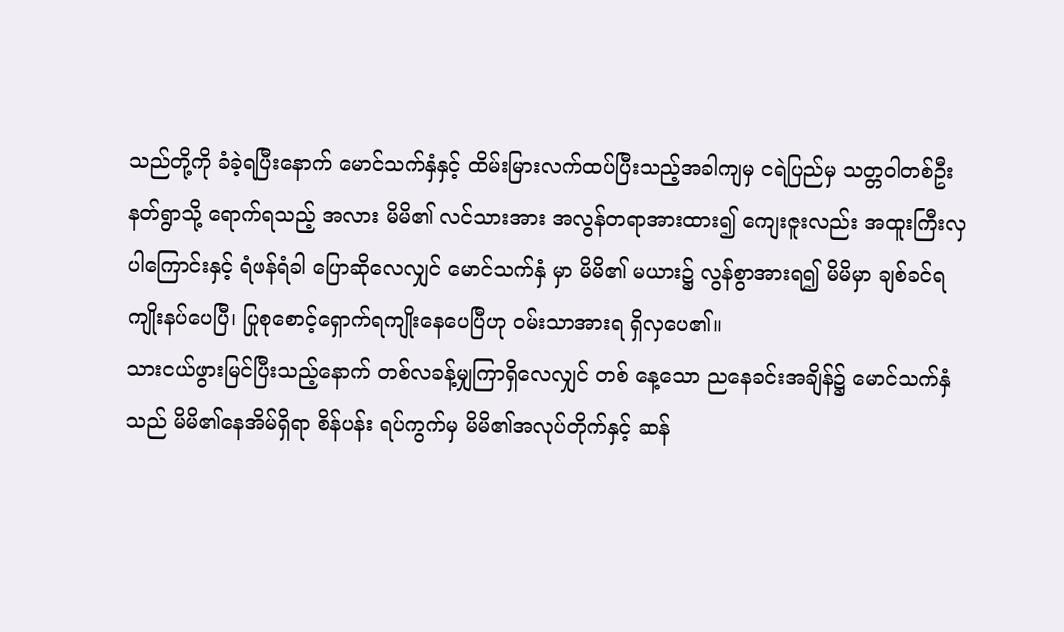သည်တို့ကို ခံခဲ့ရပြီးနောက် မောင်သက်နှံနှင့် ထိမ်းမြားလက်ထပ်ပြီးသည့်အခါကျမှ ငရဲပြည်မှ သတ္တဝါတစ်ဦး နတ်ရွာသို့ ရောက်ရသည့် အလား မိမိ၏ လင်သားအား အလွန်တရာအားထား၍ ကျေးဇူးလည်း အထူးကြီးလှပါကြောင်းနှင့် ရံဖန်ရံခါ ပြောဆိုလေလျှင် မောင်သက်နှံ မှာ မိမိ၏ မယား၌ လွန်စွာအားရ၍ မိမိမှာ ချစ်ခင်ရကျိုးနပ်ပေပြီ၊ ပြုစုစောင့်ရှောက်ရကျိုးနေပေပြီဟု ဝမ်းသာအားရ ရှိလှပေ၏။
သားငယ်ဖွားမြင်ပြီးသည့်နောက် တစ်လခန့်မျှကြာရှိလေလျှင် တစ် နေ့သော ညနေခင်းအချိန်၌ မောင်သက်နှံသည် မိမိ၏နေအိမ်ရှိရာ စိန်ပန်း ရပ်ကွက်မှ မိမိ၏အလုပ်တိုက်နှင့် ဆန်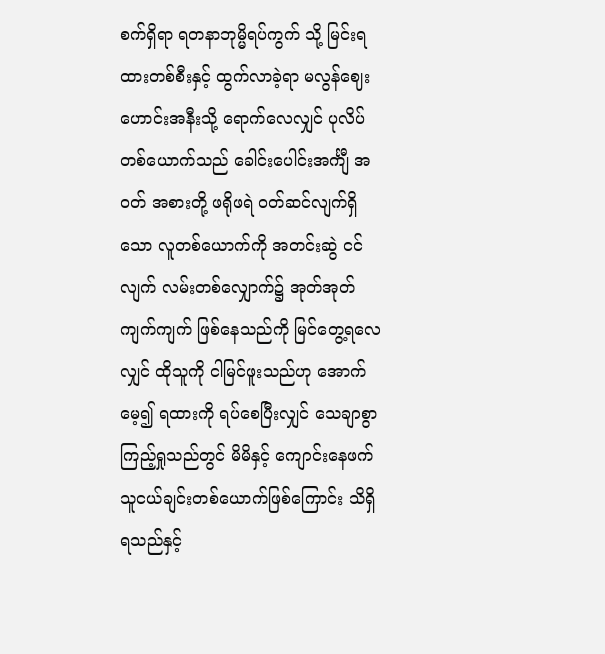စက်ရှိရာ ရတနာဘုမ္မိရပ်ကွက် သို့ မြင်းရထားတစ်စီးနှင့် ထွက်လာခဲ့ရာ မလွန်ဈေးဟောင်းအနီးသို့ ရောက်လေလျှင် ပုလိပ်တစ်ယောက်သည် ခေါင်းပေါင်းအင်္ကျီ အဝတ် အစားတို့ ဖရိုဖရဲ ဝတ်ဆင်လျက်ရှိသော လူတစ်ယောက်ကို အတင်းဆွဲ ငင်လျက် လမ်းတစ်လျှောက်၌ အုတ်အုတ်ကျက်ကျက် ဖြစ်နေသည်ကို မြင်တွေ့ရလေလျှင် ထိုသူကို ငါမြင်ဖူးသည်ဟု အောက်မေ့၍ ရထားကို ရပ်စေပြီးလျှင် သေချာစွာ ကြည့်ရှုသည်တွင် မိမိနှင့် ကျောင်းနေဖက် သူငယ်ချင်းတစ်ယောက်ဖြစ်ကြောင်း သိရှိရသည်နှင့်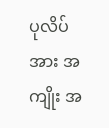ပုလိပ်အား အကျိုး အ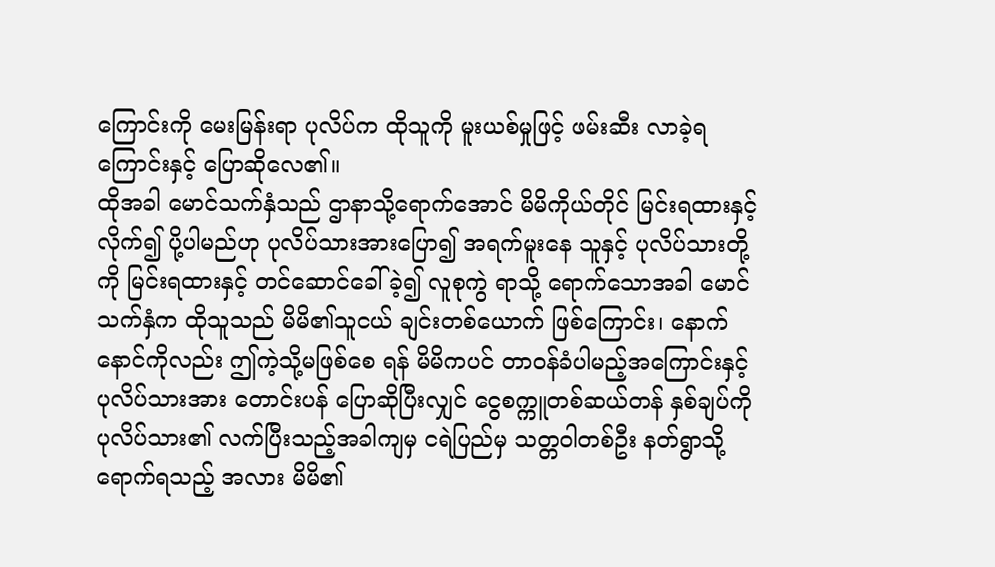ကြောင်းကို မေးမြန်းရာ ပုလိပ်က ထိုသူကို မူးယစ်မှုဖြင့် ဖမ်းဆီး လာခဲ့ရကြောင်းနှင့် ပြောဆိုလေ၏။
ထိုအခါ မောင်သက်နှံသည် ဌာနာသို့ရောက်အောင် မိမိကိုယ်တိုင် မြင်းရထားနှင့်လိုက်၍ ပို့ပါမည်ဟု ပုလိပ်သားအားပြော၍ အရက်မူးနေ သူနှင့် ပုလိပ်သားတို့ကို မြင်းရထားနှင့် တင်ဆောင်ခေါ်ခဲ့၍ လူစုကွဲ ရာသို့ ရောက်သောအခါ မောင်သက်နှံက ထိုသူသည် မိမိ၏သူငယ် ချင်းတစ်ယောက် ဖြစ်ကြောင်း၊ နောက်နောင်ကိုလည်း ဤကဲ့သို့မဖြစ်စေ ရန် မိမိကပင် တာဝန်ခံပါမည့်အကြောင်းနှင့် ပုလိပ်သားအား တောင်းပန် ပြောဆိုပြီးလျှင် ငွေစက္ကူတစ်ဆယ်တန် နှစ်ချပ်ကို ပုလိပ်သား၏ လက်ပြီးသည့်အခါကျမှ ငရဲပြည်မှ သတ္တဝါတစ်ဦး နတ်ရွာသို့ ရောက်ရသည့် အလား မိမိ၏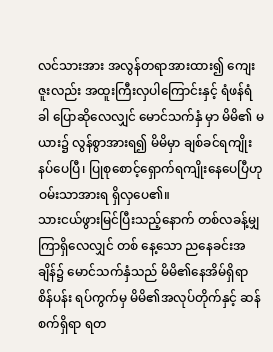လင်သားအား အလွန်တရာအားထား၍ ကျေးဇူးလည်း အထူးကြီးလှပါကြောင်းနှင့် ရံဖန်ရံခါ ပြောဆိုလေလျှင် မောင်သက်နှံ မှာ မိမိ၏ မယား၌ လွန်စွာအားရ၍ မိမိမှာ ချစ်ခင်ရကျိုးနပ်ပေပြီ၊ ပြုစုစောင့်ရှောက်ရကျိုးနေပေပြီဟု ဝမ်းသာအားရ ရှိလှပေ၏။
သားငယ်ဖွားမြင်ပြီးသည့်နောက် တစ်လခန့်မျှကြာရှိလေလျှင် တစ် နေ့သော ညနေခင်းအချိန်၌ မောင်သက်နှံသည် မိမိ၏နေအိမ်ရှိရာ စိန်ပန်း ရပ်ကွက်မှ မိမိ၏အလုပ်တိုက်နှင့် ဆန်စက်ရှိရာ ရတ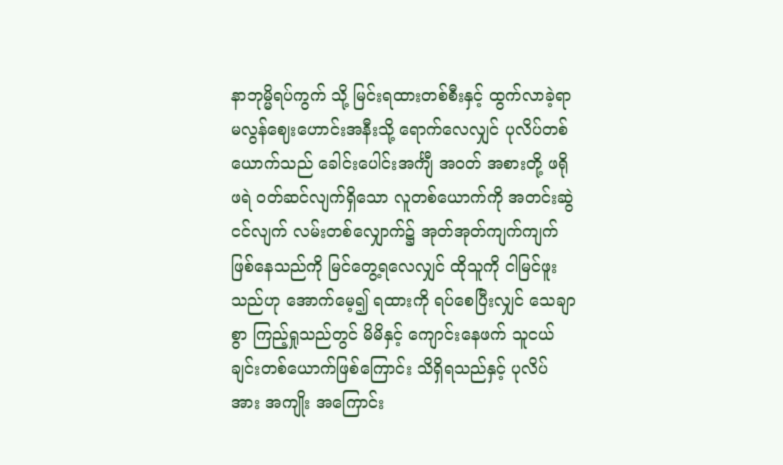နာဘုမ္မိရပ်ကွက် သို့ မြင်းရထားတစ်စီးနှင့် ထွက်လာခဲ့ရာ မလွန်ဈေးဟောင်းအနီးသို့ ရောက်လေလျှင် ပုလိပ်တစ်ယောက်သည် ခေါင်းပေါင်းအင်္ကျီ အဝတ် အစားတို့ ဖရိုဖရဲ ဝတ်ဆင်လျက်ရှိသော လူတစ်ယောက်ကို အတင်းဆွဲ ငင်လျက် လမ်းတစ်လျှောက်၌ အုတ်အုတ်ကျက်ကျက် ဖြစ်နေသည်ကို မြင်တွေ့ရလေလျှင် ထိုသူကို ငါမြင်ဖူးသည်ဟု အောက်မေ့၍ ရထားကို ရပ်စေပြီးလျှင် သေချာစွာ ကြည့်ရှုသည်တွင် မိမိနှင့် ကျောင်းနေဖက် သူငယ်ချင်းတစ်ယောက်ဖြစ်ကြောင်း သိရှိရသည်နှင့် ပုလိပ်အား အကျိုး အကြောင်း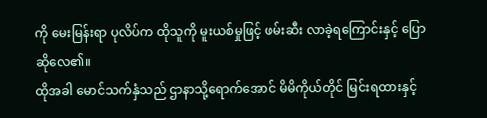ကို မေးမြန်းရာ ပုလိပ်က ထိုသူကို မူးယစ်မှုဖြင့် ဖမ်းဆီး လာခဲ့ရကြောင်းနှင့် ပြောဆိုလေ၏။
ထိုအခါ မောင်သက်နှံသည် ဌာနာသို့ရောက်အောင် မိမိကိုယ်တိုင် မြင်းရထားနှင့်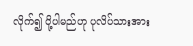လိုက်၍ ပို့ပါမည်ဟု ပုလိပ်သားအား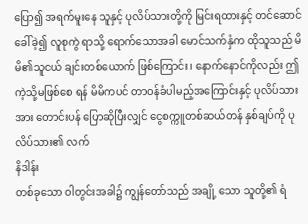ပြော၍ အရက်မူးနေ သူနှင့် ပုလိပ်သားတို့ကို မြင်းရထားနှင့် တင်ဆောင်ခေါ်ခဲ့၍ လူစုကွဲ ရာသို့ ရောက်သောအခါ မောင်သက်နှံက ထိုသူသည် မိမိ၏သူငယ် ချင်းတစ်ယောက် ဖြစ်ကြောင်း၊ နောက်နောင်ကိုလည်း ဤကဲ့သို့မဖြစ်စေ ရန် မိမိကပင် တာဝန်ခံပါမည့်အကြောင်းနှင့် ပုလိပ်သားအား တောင်းပန် ပြောဆိုပြီးလျှင် ငွေစက္ကူတစ်ဆယ်တန် နှစ်ချပ်ကို ပုလိပ်သား၏ လက်
နိဒါန်း
တစ်ခုသော ဝါတွင်းအခါ၌ ကျွန်တော်သည် အချို့ သော သူတို့၏ ရံ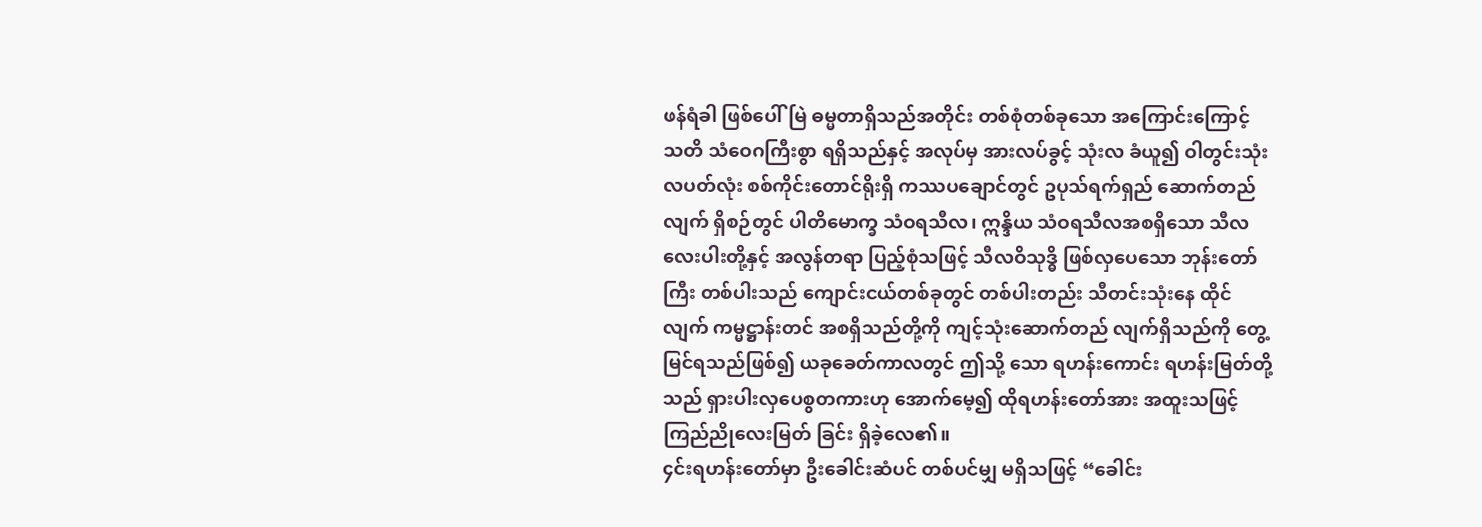ဖန်ရံခါ ဖြစ်ပေါ်မြဲ ဓမ္မတာရှိသည်အတိုင်း တစ်စုံတစ်ခုသော အကြောင်းကြောင့် သတိ သံဝေဂကြီးစွာ ရရှိသည်နှင့် အလုပ်မှ အားလပ်ခွင့် သုံးလ ခံယူ၍ ဝါတွင်းသုံးလပတ်လုံး စစ်ကိုင်းတောင်ရိုးရှိ ကဿပချောင်တွင် ဥပုသ်ရက်ရှည် ဆောက်တည်လျက် ရှိစဉ်တွင် ပါတိမောက္ခ သံဝရသီလ၊ ဣန္ဒိယ သံဝရသီလအစရှိသော သီလလေးပါးတို့နှင့် အလွန်တရာ ပြည့်စုံသဖြင့် သီလဝိသုဒ္ဓိ ဖြစ်လှပေသော ဘုန်းတော်ကြီး တစ်ပါးသည် ကျောင်းငယ်တစ်ခုတွင် တစ်ပါးတည်း သီတင်းသုံးနေ ထိုင်လျက် ကမ္မဋ္ဌာန်းတင် အစရှိသည်တို့ကို ကျင့်သုံးဆောက်တည် လျက်ရှိသည်ကို တွေ့မြင်ရသည်ဖြစ်၍ ယခုခေတ်ကာလတွင် ဤသို့ သော ရဟန်းကောင်း ရဟန်းမြတ်တို့သည် ရှားပါးလှပေစွတကားဟု အောက်မေ့၍ ထိုရဟန်းတော်အား အထူးသဖြင့် ကြည်ညိုလေးမြတ် ခြင်း ရှိခဲ့လေ၏။
၄င်းရဟန်းတော်မှာ ဦးခေါင်းဆံပင် တစ်ပင်မျှ မရှိသဖြင့် “ခေါင်း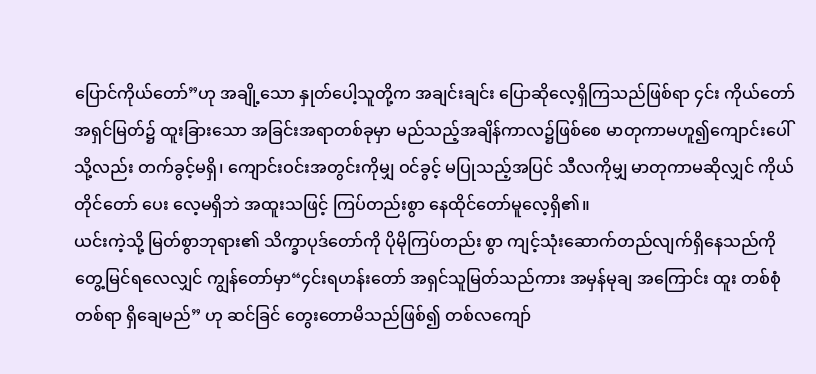ပြောင်ကိုယ်တော်”ဟု အချို့သော နှုတ်ပေါ့သူတို့က အချင်းချင်း ပြောဆိုလေ့ရှိကြသည်ဖြစ်ရာ ၄င်း ကိုယ်တော်အရှင်မြတ်၌ ထူးခြားသော အခြင်းအရာတစ်ခုမှာ မည်သည့်အချိန်ကာလ၌ဖြစ်စေ မာတုကာမဟူ၍ကျောင်းပေါ်သို့လည်း တက်ခွင့်မရှိ၊ ကျောင်းဝင်းအတွင်းကိုမျှ ဝင်ခွင့် မပြုသည့်အပြင် သီလကိုမျှ မာတုကာမဆိုလျှင် ကိုယ်တိုင်တော် ပေး လေ့မရှိဘဲ အထူးသဖြင့် ကြပ်တည်းစွာ နေထိုင်တော်မူလေ့ရှိ၏။
ယင်းကဲ့သို့ မြတ်စွာဘုရား၏ သိက္ခာပုဒ်တော်ကို ပိုမိုကြပ်တည်း စွာ ကျင့်သုံးဆောက်တည်လျက်ရှိနေသည်ကို တွေ့မြင်ရလေလျှင် ကျွန်တော်မှာ“၄င်းရဟန်းတော် အရှင်သူမြတ်သည်ကား အမှန်မုချ အကြောင်း ထူး တစ်စုံတစ်ရာ ရှိချေမည်” ဟု ဆင်ခြင် တွေးတောမိသည်ဖြစ်၍ တစ်လကျော်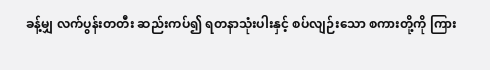ခန့်မျှ လက်ပွန်းတတီး ဆည်းကပ်၍ ရတနာသုံးပါးနှင့် စပ်လျဉ်းသော စကားတို့ကို ကြား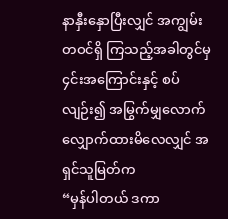နာနှီးနှောပြီးလျှင် အကျွမ်းတဝင်ရှိ ကြသည့်အခါတွင်မှ ၄င်းအကြောင်းနှင့် စပ်လျဉ်း၍ အမြွက်မျှလောက် လျှောက်ထားမိလေလျှင် အရှင်သူမြတ်က
“မှန်ပါတယ် ဒကာ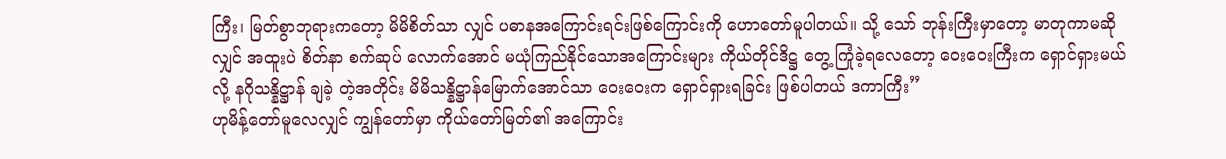ကြီး၊ မြတ်စွာဘုရားကတော့ မိမိစိတ်သာ လျှင် ပဓာနအကြောင်းရင်းဖြစ်ကြောင်းကို ဟောတော်မူပါတယ်။ သို့ သော် ဘုန်းကြီးမှာတော့ မာတုကာမဆိုလျှင် အထူးပဲ စိတ်နာ စက်ဆုပ် လောက်အောင် မယုံကြည်နိုင်သောအကြောင်းများ ကိုယ်တိုင်ဒိဋ္ဌ တွေ့ ကြုံခဲ့ရလေတော့ ဝေးဝေးကြီးက ရှောင်ရှားမယ်လို့ နဂိုသန္နိဋ္ဌာန် ချခဲ့ တဲ့အတိုင်း မိမိသန္နိဋ္ဌာန်မြောက်အောင်သာ ဝေးဝေးက ရှောင်ရှားရခြင်း ဖြစ်ပါတယ် ဒကာကြီး”
ဟုမိန့်တော်မူလေလျှင် ကျွန်တော်မှာ ကိုယ်တော်မြတ်၏ အကြောင်း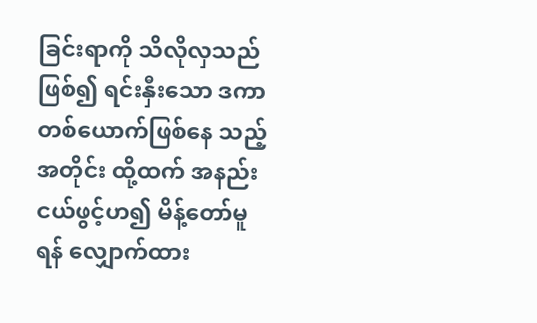ခြင်းရာကို သိလိုလှသည်ဖြစ်၍ ရင်းနှီးသော ဒကာတစ်ယောက်ဖြစ်နေ သည့်အတိုင်း ထို့ထက် အနည်းငယ်ဖွင့်ဟ၍ မိန့်တော်မူရန် လျှောက်ထား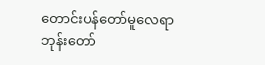တောင်းပန်တော်မူလေရာ ဘုန်းတော်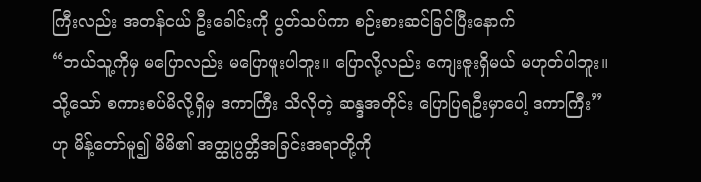ကြီးလည်း အတန်ငယ် ဦးခေါင်းကို ပွတ်သပ်ကာ စဉ်းစားဆင်ခြင်ပြီးနောက်
“ဘယ်သူ့ကိုမှ မပြောလည်း မပြောဖူးပါဘူး။ ပြောလို့လည်း ကျေးဇူးရှိမယ် မဟုတ်ပါဘူး။ သို့သော် စကားစပ်မိလို့ရှိမှ ဒကာကြီး သိလိုတဲ့ ဆန္ဒအတိုင်း ပြောပြရဦးမှာပေါ့ ဒကာကြီး” ဟု မိန့်တော်မူ၍ မိမိ၏ အတ္ထုပ္ပတ္တိအခြင်းအရာတို့ကို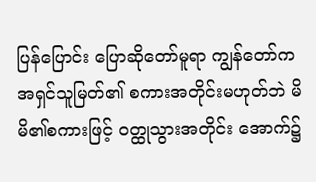ပြန်ပြောင်း ပြောဆိုတော်မူရာ ကျွန်တော်က အရှင်သူမြတ်၏ စကားအတိုင်းမဟုတ်ဘဲ မိမိ၏စကားဖြင့် ဝတ္ထုသွားအတိုင်း အောက်၌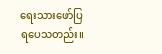ရေးသားဖော်ပြရပေသတည်း။